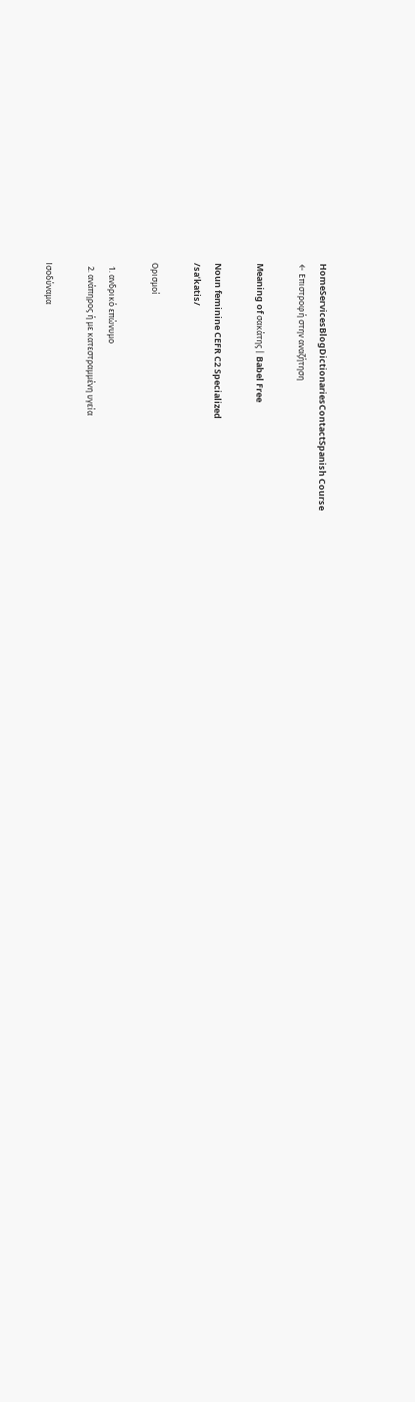HomeServicesBlogDictionariesContactSpanish Course
← Επιστροφή στην αναζήτηση

Meaning of σακάτης | Babel Free

Noun feminine CEFR C2 Specialized
/saˈkatis/

Ορισμοί

  1. ανδρικό επώνυμο
  2. ανάπηρος ή με κατεστραμμένη υγεία

Ισοδύναμα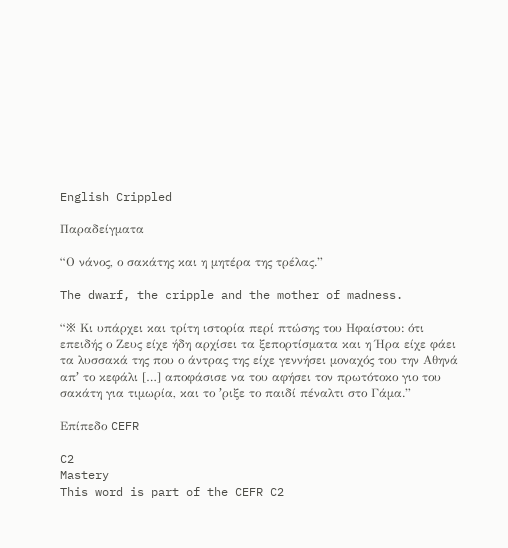English Crippled

Παραδείγματα

“Ο νάνος, ο σακάτης και η μητέρα της τρέλας.”

The dwarf, the cripple and the mother of madness.

“※ Κι υπάρχει και τρίτη ιστορία περί πτώσης του Ηφαίστου: ότι επειδής ο Ζευς είχε ήδη αρχίσει τα ξεπορτίσματα και η Ήρα είχε φάει τα λυσσακά της που ο άντρας της είχε γεννήσει μοναχός του την Αθηνά απʼ το κεφάλι […] αποφάσισε να του αφήσει τον πρωτότοκο γιο του σακάτη για τιμωρία, και το ʼριξε το παιδί πέναλτι στο Γάμα.”

Επίπεδο CEFR

C2
Mastery
This word is part of the CEFR C2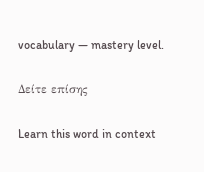vocabulary — mastery level.

Δείτε επίσης

Learn this word in context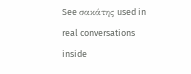See σακάτης used in real conversations inside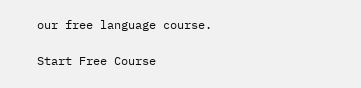our free language course.

Start Free Course